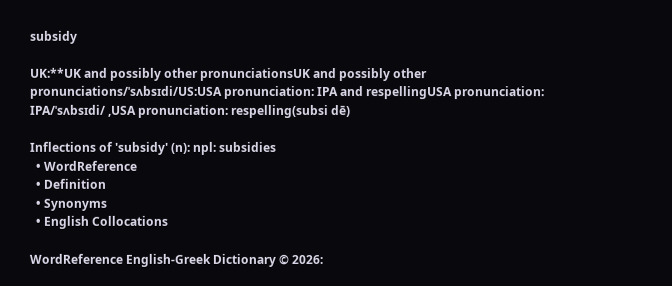subsidy

UK:**UK and possibly other pronunciationsUK and possibly other pronunciations/ˈsʌbsɪdi/US:USA pronunciation: IPA and respellingUSA pronunciation: IPA/ˈsʌbsɪdi/ ,USA pronunciation: respelling(subsi dē)

Inflections of 'subsidy' (n): npl: subsidies
  • WordReference
  • Definition
  • Synonyms
  • English Collocations

WordReference English-Greek Dictionary © 2026: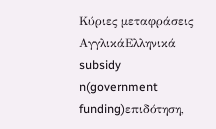Κύριες μεταφράσεις
ΑγγλικάΕλληνικά
subsidy n(government funding)επιδότηση,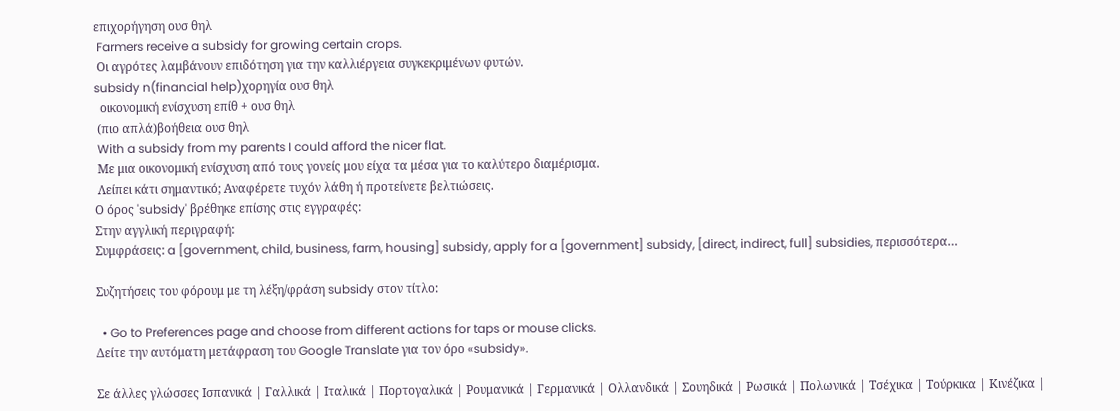επιχορήγηση ουσ θηλ
 Farmers receive a subsidy for growing certain crops.
 Οι αγρότες λαμβάνουν επιδότηση για την καλλιέργεια συγκεκριμένων φυτών.
subsidy n(financial help)χορηγία ουσ θηλ
  οικονομική ενίσχυση επίθ + ουσ θηλ
 (πιο απλά)βοήθεια ουσ θηλ
 With a subsidy from my parents I could afford the nicer flat.
 Με μια οικονομική ενίσχυση από τους γονείς μου είχα τα μέσα για το καλύτερο διαμέρισμα.
 Λείπει κάτι σημαντικό; Αναφέρετε τυχόν λάθη ή προτείνετε βελτιώσεις.
Ο όρος 'subsidy' βρέθηκε επίσης στις εγγραφές:
Στην αγγλική περιγραφή:
Συμφράσεις: a [government, child, business, farm, housing] subsidy, apply for a [government] subsidy, [direct, indirect, full] subsidies, περισσότερα…

Συζητήσεις του φόρουμ με τη λέξη/φράση subsidy στον τίτλο:

  • Go to Preferences page and choose from different actions for taps or mouse clicks.
Δείτε την αυτόματη μετάφραση του Google Translate για τον όρο «subsidy».

Σε άλλες γλώσσες Ισπανικά | Γαλλικά | Ιταλικά | Πορτογαλικά | Ρουμανικά | Γερμανικά | Ολλανδικά | Σουηδικά | Ρωσικά | Πολωνικά | Τσέχικα | Τούρκικα | Κινέζικα |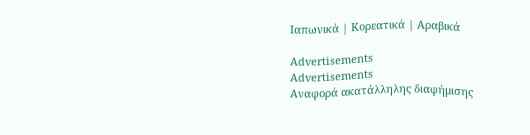Ιαπωνικά | Κορεατικά | Αραβικά

Advertisements
Advertisements
Αναφορά ακατάλληλης διαφήμισης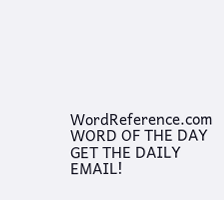WordReference.com
WORD OF THE DAY
GET THE DAILY EMAIL!